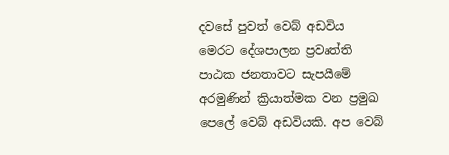දවසේ පුවත් වෙබ් අඩවිය මෙරට දේශපාලන ප්‍රවෘත්ති පාඨක ජනතාවට සැපයීමේ අරමුණින් ක්‍රියාත්මක වන ප්‍රමුඛ පෙලේ වෙබ් අඩවියකි. අප වෙබ්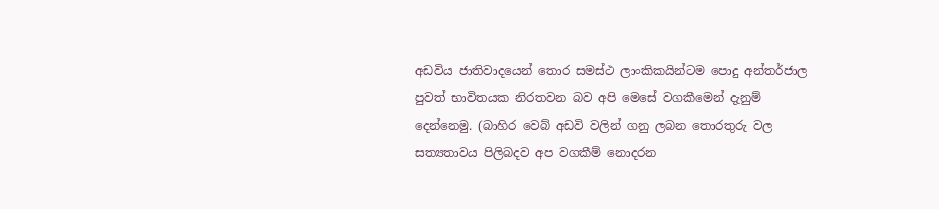අඩවිය ජාතිවාදයෙන් තොර සමස්ථ ලාංකිකයින්ටම පොදු අන්තර්ජාල පුවත් භාවිතයක නිරතවන බව අපි මෙසේ වගකීමෙන් දැනුම් දෙන්නෙමු. (බාහිර වෙබ් අඩවි වලින් ගනු ලබන තොරතුරු වල සත්‍යතාවය පිලිබදව අප වගකීම් නොදරන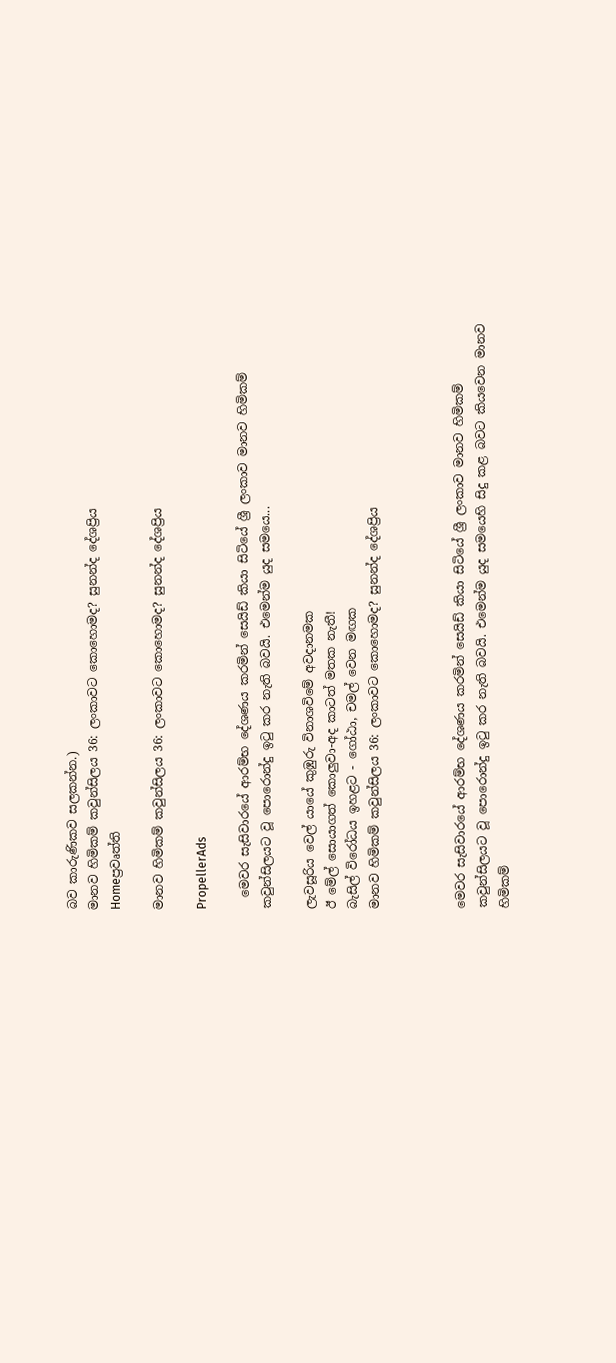බව කාරුණිකව සලකන්න.)
මානව හිමිකම් කවුන්සිලය 36: ලංකාවට කොහොමද? සුනන්ද දේශප්‍රිය
Homeප්‍රවෘත්ති

මානව හිමිකම් කවුන්සිලය 36: ලංකාවට කොහොමද? සුනන්ද දේශප්‍රිය

PropellerAds

  මෙවර සැසිවාරයේ ආරම්භ දේශණය කරමින් සෙයිඩ් කියා සිටියේ ශ්‍රී ලංකාව මානව හිමිකම් කවුන්සිලයට වූ පොරොන්දු ඉටු කර නැති බවයි. එමෙන්ම යුද සමයෙ...

ලැවසූරිය වෙල් යායේ කුඹුරු විනාශවිමේ අවදානමක
ඊ මේල් සොයාගත් කොලුවා-අද කාටත් මතක නැතී!
බැසිල් විරෝධය ඉහළට - ගෝඨා, චමල් වෙන මඟක
මානව හිමිකම් කවුන්සිලය 36: ලංකාවට කොහොමද? සුනන්ද දේශප්‍රිය



මෙවර සැසිවාරයේ ආරම්භ දේශණය කරමින් සෙයිඩ් කියා සිටියේ ශ්‍රී ලංකාව මානව හිමිකම් කවුන්සිලයට වූ පොරොන්දු ඉටු කර නැති බවයි. එමෙන්ම යුද සමයෙහි සිදු කළ බවට කියවෙන මානව හිමිකම්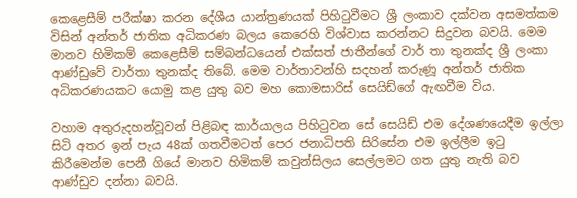කෙළෙසීම් පරීක්ෂා කරන දේශීය යාන්ත්‍රණයක් පිහිටුවීමට ශ්‍රී ලංකාව දක්වන අසමත්කම විසින් අන්තර් ජාතික අධිකරණ බලය කෙරෙහි විශ්වාස කරන්නට සිදුවන බවයි. මෙම මානව හිමිකම් කෙළෙසීම් සම්බන්ධයෙන් එක්සත් ජාතීන්ගේ වාර් තා තුනක්ද ශ්‍රී ලංකා ආණ්ඩුවේ වාර්තා තුනක්ද තිබේ. මෙම වාර්තාවන්හි සදහන් කරුණූ අන්තර් ජාතික අධිකරණයකට යොමු කළ යුතු බව මහ කොමසාරිස් සෙයිඩ්ගේ ඇඟවීම විය.

වහාම අතුරුදහන්වූවන් පිළිබඳ කාර්යාලය පිහිටුවන සේ සෙයිඩ් එම දේශණයෙදීම ඉල්ලා සිටි අතර ඉන් පැය 48ක් ගතවීමටත් පෙර ජනාධිපති සිරිසේන එම ඉල්ලීම ඉටු කිරීමෙන්ම පෙනී ගියේ මානව හිමිකම් කවුන්සිලය සෙල්ලමට ගත යුතු නැති බව ආණ්ඩුව දන්නා බවයි.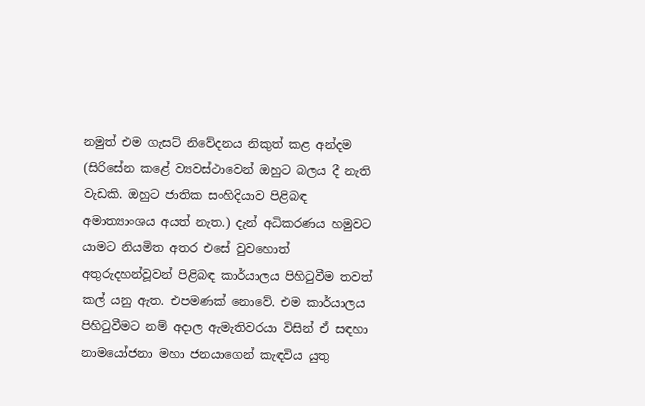නමුත් එම ගැසට් නිවේදනය නිකුත් කළ අන්දම (සිරිසේන කළේ ව්‍යවස්ථාවෙන් ඔහුට බලය දී නැති වැඩකි. ඔහුට ජාතික සංහිදියාව පිළිබඳ අමාත්‍යාංශය අයත් නැත.) දැන් අධිකරණය හමුවට යාමට නියමිත අතර එසේ වුවහොත් අතුරුදහන්වූවන් පිළිබඳ කාර්යාලය පිහිටුවීම තවත් කල් යනු ඇත. එපමණක් නොවේ. එම කාර්යාලය පිහිටුවීමට නම් අදාල ඇමැතිවරයා විසින් ඒ සඳහා නාමයෝජනා මහා ජනයාගෙන් කැඳවිය යුතු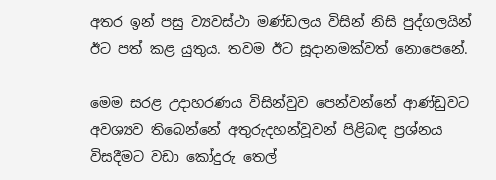අතර ඉන් පසු ව්‍යවස්ථා මණ්ඩලය විසින් නිසි පුද්ගලයින් ඊට පත් කළ යුතුය. තවම ඊට සූදානමක්වත් නොපෙනේ.

මෙම සරළ උදාහරණය විසින්වුව පෙන්වන්නේ ආණ්ඩුවට අවශ්‍යව තිබෙන්නේ අතුරුදහන්වූවන් පිළිබඳ ප්‍රශ්නය විසදීමට වඩා කෝදුරු තෙල්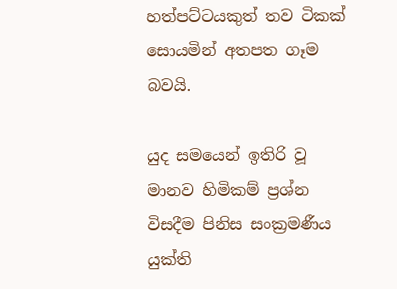හත්පට්ටයකුත් තව ටිකක් සොයමින් අතපත ගෑම බවයි.

යුද සමයෙන් ඉතිරි වූ මානව හිමිකම් ප්‍රශ්න විසදීම පිනිස සංක්‍රමණීය යුක්ති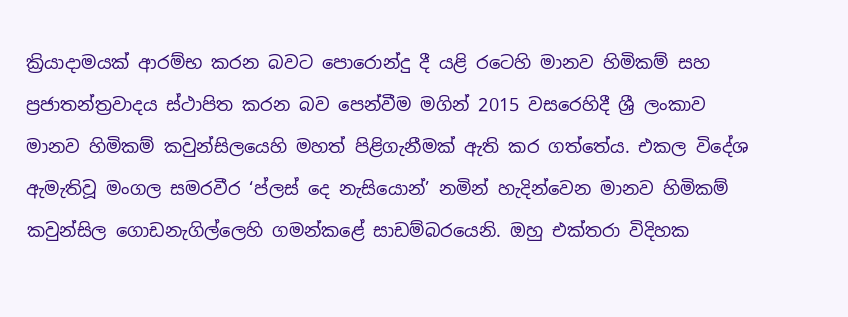ක්‍රියාදාමයක් ආරම්භ කරන බවට පොරොන්දු දී යළි රටෙහි මානව හිමිකම් සහ ප්‍රජාතන්ත්‍රවාදය ස්ථාපිත කරන බව පෙන්වීම මගින් 2015 වසරෙහිදී ශ්‍රී ලංකාව මානව හිමිකම් කවුන්සිලයෙහි මහත් පිළිගැනීමක් ඇති කර ගත්තේය. එකල විදේශ ඇමැතිවූ මංගල සමරවීර ‘ප්ලස් දෙ නැසියොන්’ නමින් හැදින්වෙන මානව හිමිකම් කවුන්සිල ගොඩනැගිල්ලෙහි ගමන්කළේ සාඩම්බරයෙනි. ඔහු එක්තරා විදිහක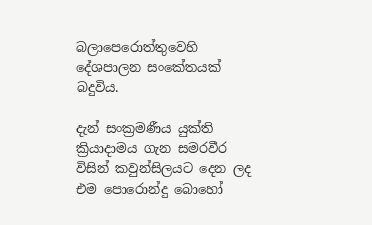බලාපෙරොත්තුවෙහි දේශපාලන සංකේතයක් බදුවිය.

දැන් සංක්‍රමණීය යුක්ති ක්‍රියාදාමය ගැන සමරවීර විසින් කවුන්සිලයට දෙන ලද එම පොරොන්දු බොහෝ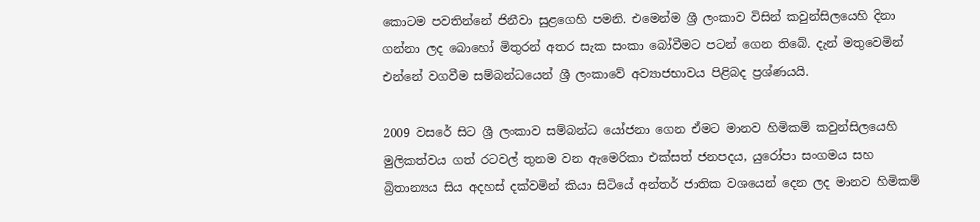කොටම පවතින්නේ ජිනීවා සුළගෙහි පමනි. එමෙන්ම ශ්‍රී ලංකාව විසින් කවුන්සිලයෙහි දිනා ගන්නා ලද බොහෝ මිතුරන් අතර සැක සංකා බෝවීමට පටන් ගෙන තිබේ. දැන් මතුවෙමින් එන්නේ වගවීම සම්බන්ධයෙන් ශ්‍රී ලංකාවේ අව්‍යාජභාවය පිළිබද ප්‍රශ්ණයයි.

2009 වසරේ සිට ශ්‍රී ලංකාව සම්බන්ධ යෝජනා ගෙන ඒමට මානව හිමිකම් කවුන්සිලයෙහි මුලිකත්වය ගත් රටවල් තුනම වන ඇමෙරිකා එක්සත් ජනපදය, යුරෝපා සංගමය සහ බ්‍රිතාන්‍යය සිය අදහස් දක්වමින් කියා සිටියේ අන්තර් ජාතික වශයෙන් දෙන ලද මානව හිමිකම්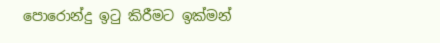පොරොන්දු ඉටු කිරීමට ඉක්මන්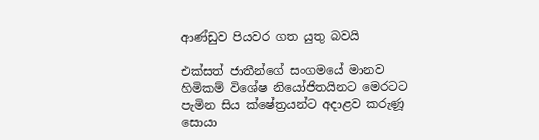ආ‍‍ණ්ඩුව පියවර ගත යුතු බවයි

එක්සත් ජාතීන්ගේ සංගමයේ මානව හිමිකම් විශේෂ නියෝජිතයිනට මෙරටට පැමින සිය ක්ෂේත්‍රයන්ට අදාළව කරුණූ සොයා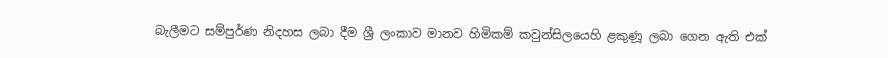බැලීමට සම්පුර්ණ නිදහස ලබා දීම ශ්‍රී ලංකාව මානව හිමිකම් කවුන්සිලයෙහි ළකුණූ ලබා ගෙන ඇති එක්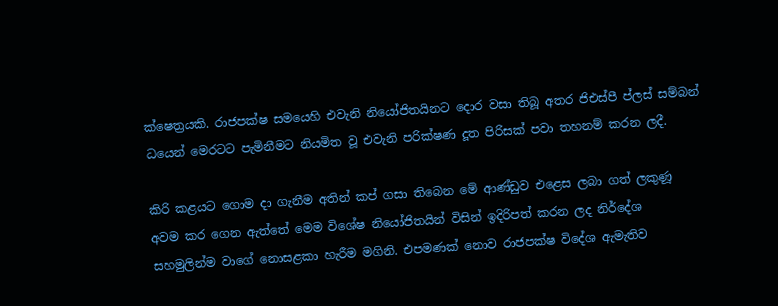ක්ෂෙත්‍රයකි. රාජපක්ෂ සමයෙහි එවැනි නියෝජිතයිනට දොර වසා තිබූ අතර ජිඑස්පී ප්ලස් සම්බන්‍ ධයෙන් මෙරටට පැමිනීමට නියමිත වූ එවැනි පරික්ෂණ දූත පිරිසක් පවා තහනම් කරන ලදී.

කිරි කළයට ගොම දා ගැනීම අතින් කප් ගසා තිබෙන මේ ආණ්ඩුව එළෙස ලබා ගත් ලකුණූ අවම කර ගෙන ඇත්තේ මෙම විශේෂ නියෝජිතයින් විසින් ඉදිරිපත් කරන ලද නිර්දේශ සහමුලින්ම වාගේ නොසළකා හැරීම මගිනි. එපමණක් නොව රාජපක්ෂ විදේශ ඇමැතිව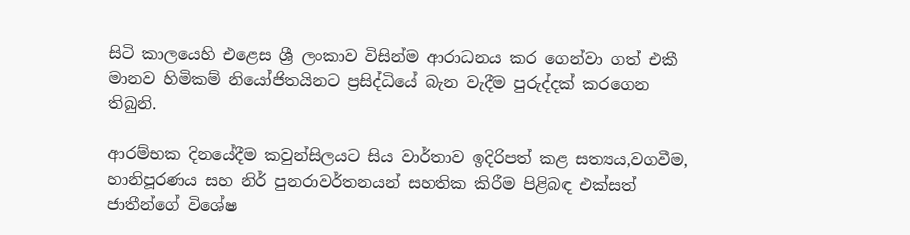සිටි කාලයෙහි එළෙස ශ්‍රී ලංකාව විසින්ම ආරාධනය කර ගෙන්වා ගත් එකී මානව හිමිකම් නියෝජිතයිනට ප්‍රසිද්ධියේ බැන වැදීම පුරුද්දක් කරගෙන තිබුනි.

ආරම්භක දිනයේදීම කවුන්සිලයට සිය වාර්තාව ඉදිරිපත් කළ සත්‍යය,වගවීම, හානිපූරණය සහ නිර් පුනරාවර්තනයන් සහතික කිරීම පිළිබඳ එක්සත් ජාතීන්ගේ විශේෂ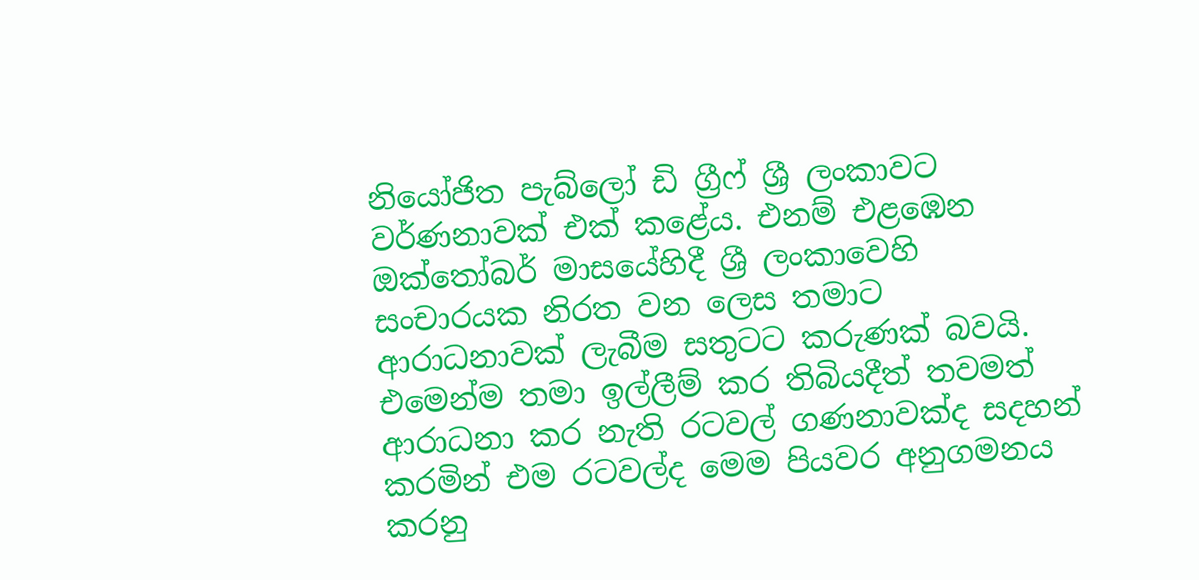නියෝජිත පැබ්ලෝ ඩි ග්‍රීෆ් ශ්‍රී ලංකාවට වර්ණනාවක් එක් කළේය. එනම් එළඹෙන ඔක්තෝබර් මාසයේහිදී ශ්‍රී ලංකාවෙහි සංචාරයක නිරත වන ලෙස තමාට ආරාධනාවක් ලැබීම සතුටට කරුණක් බවයි. එමෙන්ම තමා ඉල්ලීම් කර තිබියදීත් තවමත් ආරාධනා කර නැති රටවල් ගණනාවක්ද සදහන් කරමින් එම රටවල්ද මෙම පියවර අනුගමනය කරනු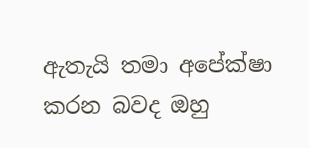ඇතැයි තමා අපේක්ෂා කරන බවද ඔහු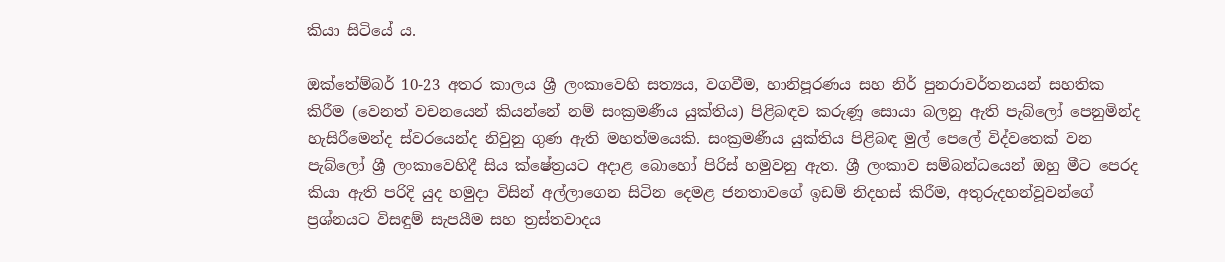කියා සිටියේ ය.

ඔක්තේම්බර් 10-23 අතර කාලය ශ්‍රී ලංකාවෙහි සත්‍යය, වගවීම, හානිපූරණය සහ නිර් පුනරාවර්තනයන් සහතික කිරීම (වෙනත් වචනයෙන් කියන්නේ නම් සංක්‍රමණීය යුක්තිය) පිළිබඳව කරුණූ සොයා බලනු ඇති පැබ්ලෝ පෙනුමින්ද හැසිරීමෙන්ද ස්වරයෙන්ද නිවුනු ගුණ ඇති මහත්මයෙකි. සංක්‍රමණීය යුක්තිය පිළිබඳ මුල් පෙලේ විද්වතෙක් වන පැබ්ලෝ ශ්‍රී ලංකාවෙහිදී සිය ක්ෂේත්‍රයට අදාළ බොහෝ පිරිස් හමුවනු ඇත. ශ්‍රී ලංකාව සම්බන්ධයෙන් ඔහු මීට පෙරද කියා ඇති පරිදි යුද හමුදා විසින් අල්ලාගෙන සිටින දෙමළ ජනතාවගේ ඉඩම් නිදහස් කිරීම, අතුරුදහන්වූවන්ගේ ප්‍රශ්නයට විසඳුම් සැපයීම සහ ත්‍රස්තවාදය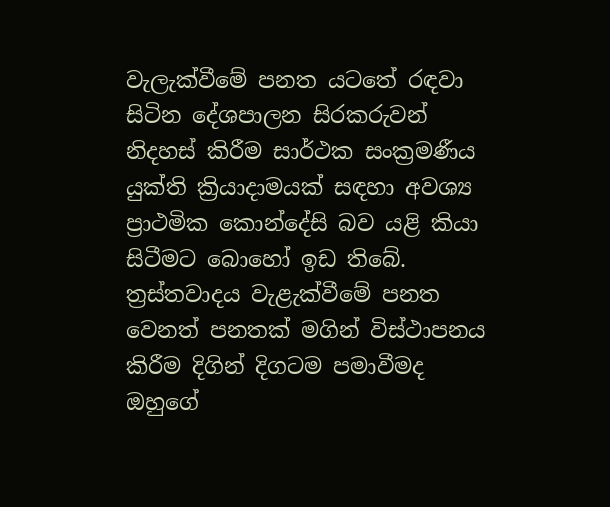වැලැක්වීමේ පනත යටතේ රඳවා සිටින දේශපාලන සිරකරුවන් නිදහස් කිරීම සාර්ථක සංක්‍රමණීය යුක්ති ක්‍රියාදාමයක් සඳහා අවශ්‍ය ප්‍රාථමික කොන්දේසි බව යළි කියා සිටීමට බොහෝ ඉඩ තිබේ. ත්‍රස්තවාදය වැළැක්වීමේ පනත වෙනත් පනතක් මගින් විස්ථාපනය කිරීම දිගින් දිගටම පමාවීමද ඔහුගේ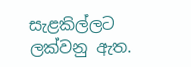සැළකිල්ලට ලක්වනු ඇත.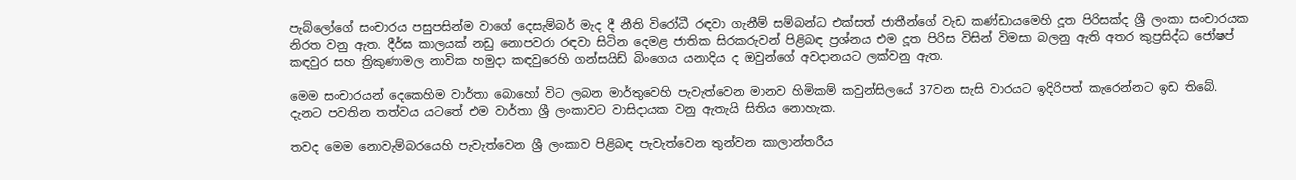පැබ්ලෝගේ සංචාරය පසුපසින්ම වාගේ දෙසැම්බර් මැද දී නීති විරෝධී රඳවා ගැනීම් සම්බන්ධ එක්සත් ජාතීන්ගේ වැඩ කණ්ඩායමෙහි දූත පිරිසක්ද ශ්‍රී ලංකා සංචාරයක නිරත වනු ඇත. දීර්ඝ කාලයක් නඩු නොපවරා රඳවා සිටින දෙමළ ජාතික සිරකරුවන් පිළිබඳ ප්‍රශ්නය එම දූත පිරිස විසින් විමසා බලනු ඇති අතර කුප්‍රසිද්ධ ජෝෂප් කඳවුර සහ ත්‍රිකුණාමල නාවික හමුදා කඳවුරෙහි ගන්සයිඩ් බිංගෙය යනාදිය ද ඔවුන්ගේ අවදානයට ලක්වනු ඇත.

මෙම සංචාරයන් දෙකෙහිම වාර්තා බොහෝ විට ලබන මාර්තුවෙහි පැවැත්වෙන මානව හිමිකම් කවුන්සිලයේ 37වන සැසි වාරයට ඉදිරිපත් කැරෙන්නට ඉඩ තිබේ. දැනට පවතින තත්වය යටතේ එම වාර්තා ශ්‍රී ලංකාවට වාසිදායක වනු ඇතැයි සිතිය නොහැක.

තවද මෙම නොවැම්බරයෙහි පැවැත්වෙන ශ්‍රී ලංකාව පිළිබඳ පැවැත්වෙන තුන්වන කාලාන්තරීය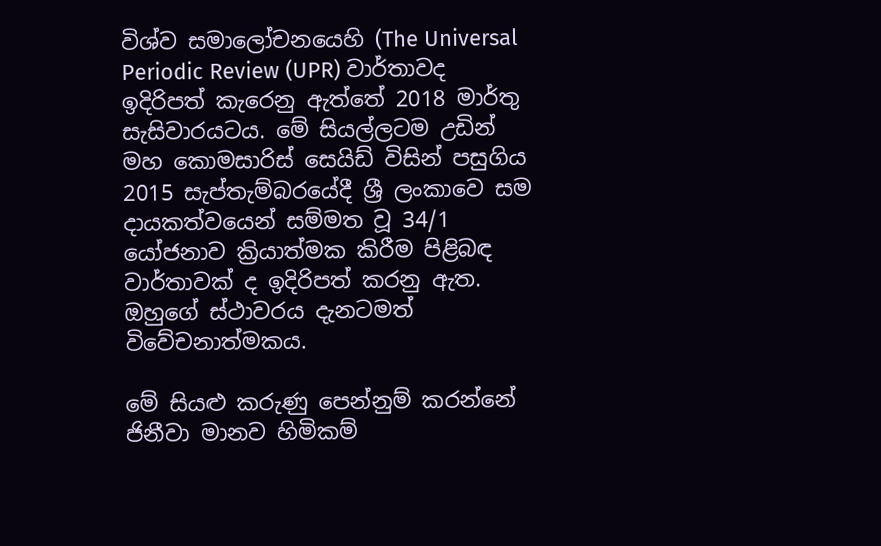විශ්ව සමාලෝචනයෙහි (The Universal Periodic Review (UPR) වාර්තාවද ඉදිරිපත් කැරෙනු ඇත්තේ 2018 මාර්තු සැසිවාරයටය. මේ සියල්ලටම උඩින් මහ කොමසාරිස් සෙයිඩ් විසින් පසුගිය 2015 සැප්තැම්බරයේදී ශ්‍රී ලංකාවෙ සම දායකත්වයෙන් සම්මත වූ 34/1 යෝජනාව ක්‍රියාත්මක කිරීම පිළිබඳ වාර්තාවක් ද ඉදිරිපත් කරනු ඇත. ඔහුගේ ස්ථාවරය දැනටමත් විවේචනාත්මකය.

මේ සියළු කරුණු පෙන්නුම් කරන්නේ ජිනීවා මානව හිමිකම්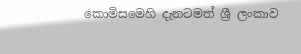කොමිසමෙහි දැනටමත් ශ්‍රී ලංකාව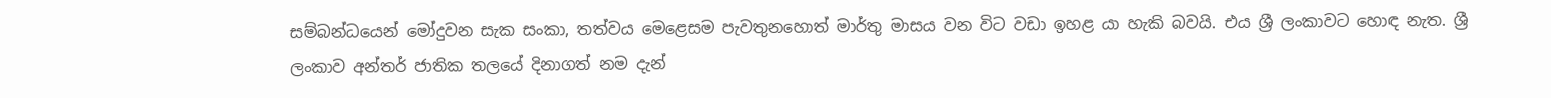සම්බන්ධයෙන් මෝදුවන සැක සංකා, තත්වය මෙළෙසම පැවතුනහොත් මාර්තු මාසය වන විට වඩා ඉහළ යා හැකි බවයි. එය ශ්‍රී ලංකාවට හොඳ නැත. ශ්‍රී ලංකාව අන්තර් ජාතික තලයේ දිනාගත් නම දැන්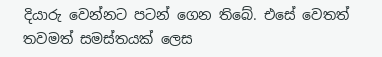දියාරු වෙන්නට පටන් ගෙන තිබේ. එසේ වෙතත් තවමත් සමස්තයක් ලෙස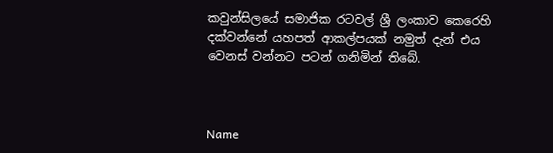කවුන්සිලයේ සමාජික රටවල් ශ්‍රී ලංකාව කෙරෙහි දක්වන්නේ යහපත් ආකල්පයක් නමුත් දැන් එය වෙනස් වන්නට පටන් ගනිමින් තිබේ.



Name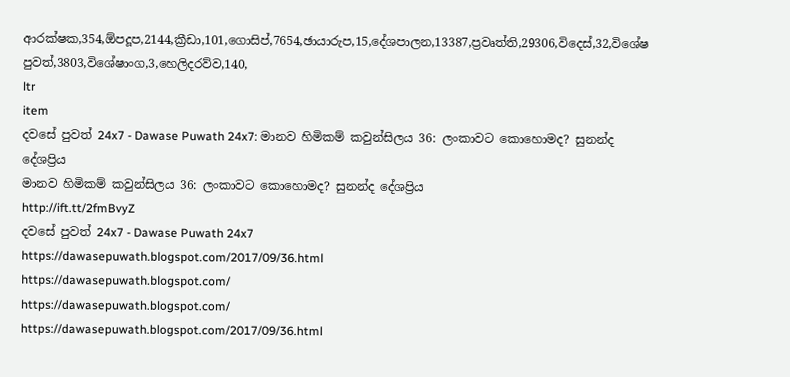ආරක්ෂක,354,ඕපදූප,2144,ක්‍රීඩා,101,ගොසිප්,7654,ඡායාරුප,15,දේශපාලන,13387,ප්‍රවෘත්ති,29306,විදෙස්,32,විශේෂ පුවත්,3803,විශේෂාංග,3,හෙලිදරව්ව,140,
ltr
item
දවසේ පුවත් 24x7 - Dawase Puwath 24x7: මානව හිමිකම් කවුන්සිලය 36: ලංකාවට කොහොමද? සුනන්ද දේශප්‍රිය
මානව හිමිකම් කවුන්සිලය 36: ලංකාවට කොහොමද? සුනන්ද දේශප්‍රිය
http://ift.tt/2fmBvyZ
දවසේ පුවත් 24x7 - Dawase Puwath 24x7
https://dawasepuwath.blogspot.com/2017/09/36.html
https://dawasepuwath.blogspot.com/
https://dawasepuwath.blogspot.com/
https://dawasepuwath.blogspot.com/2017/09/36.html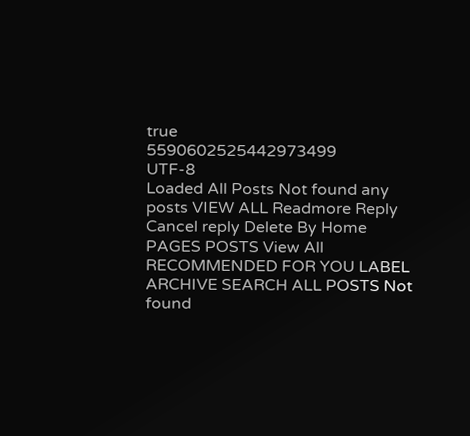true
5590602525442973499
UTF-8
Loaded All Posts Not found any posts VIEW ALL Readmore Reply Cancel reply Delete By Home PAGES POSTS View All RECOMMENDED FOR YOU LABEL ARCHIVE SEARCH ALL POSTS Not found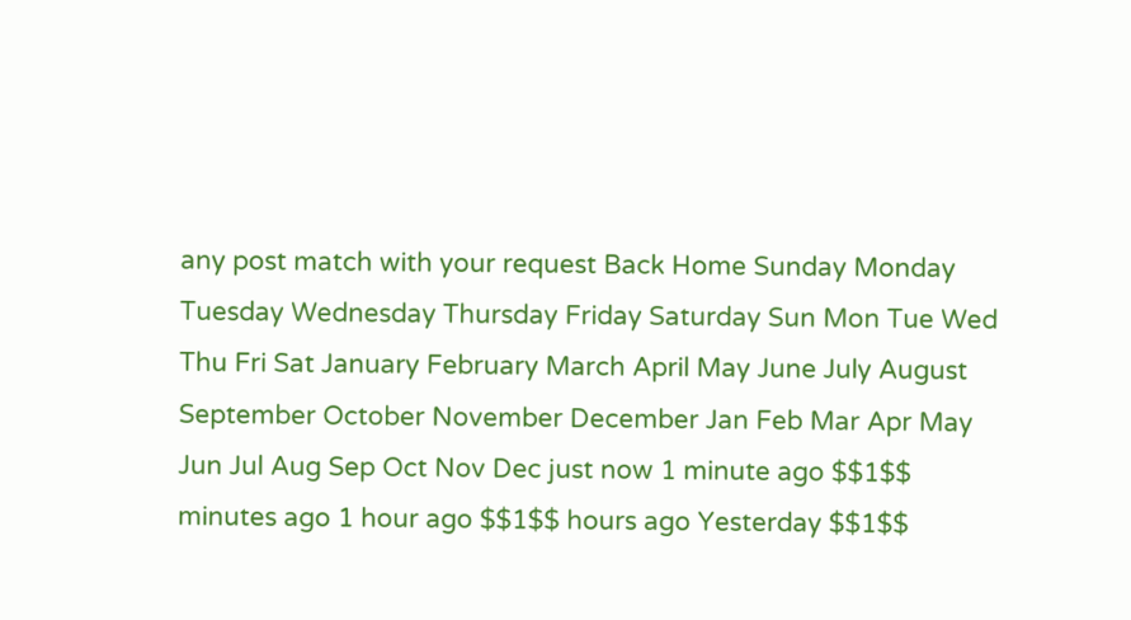any post match with your request Back Home Sunday Monday Tuesday Wednesday Thursday Friday Saturday Sun Mon Tue Wed Thu Fri Sat January February March April May June July August September October November December Jan Feb Mar Apr May Jun Jul Aug Sep Oct Nov Dec just now 1 minute ago $$1$$ minutes ago 1 hour ago $$1$$ hours ago Yesterday $$1$$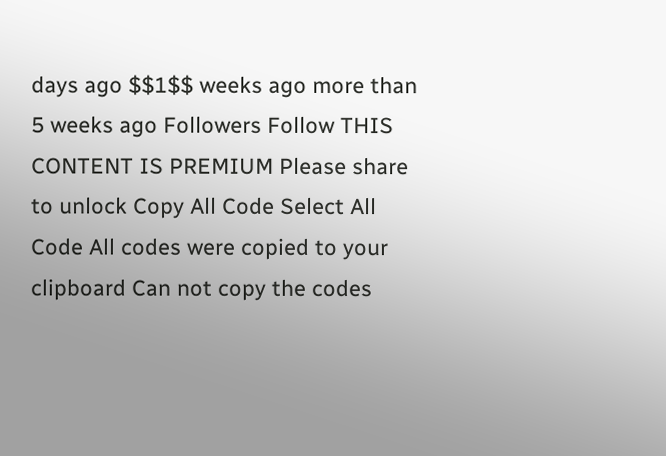days ago $$1$$ weeks ago more than 5 weeks ago Followers Follow THIS CONTENT IS PREMIUM Please share to unlock Copy All Code Select All Code All codes were copied to your clipboard Can not copy the codes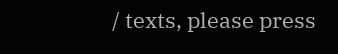/ texts, please press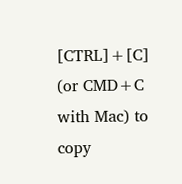[CTRL]+[C] (or CMD+C with Mac) to copy